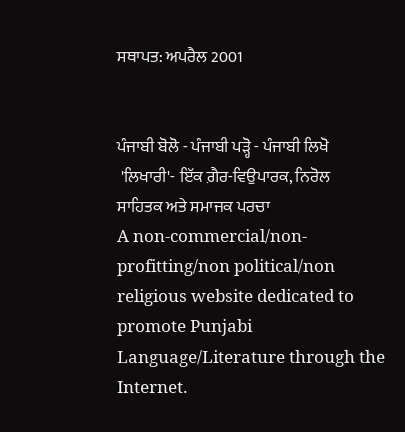ਸਥਾਪਤ: ਅਪਰੈਲ 2001


ਪੰਜਾਬੀ ਬੋਲੋ - ਪੰਜਾਬੀ ਪੜ੍ਹੋ - ਪੰਜਾਬੀ ਲਿਖੋ
 'ਲਿਖਾਰੀ'- ਇੱਕ ਗ਼ੈਰ-ਵਿਉਪਾਰਕ, ਨਿਰੋਲ
ਸਾਹਿਤਕ ਅਤੇ ਸਮਾਜਕ ਪਰਚਾ
A non-commercial/non-profitting/non political/non religious website dedicated to promote Punjabi Language/Literature through the Internet.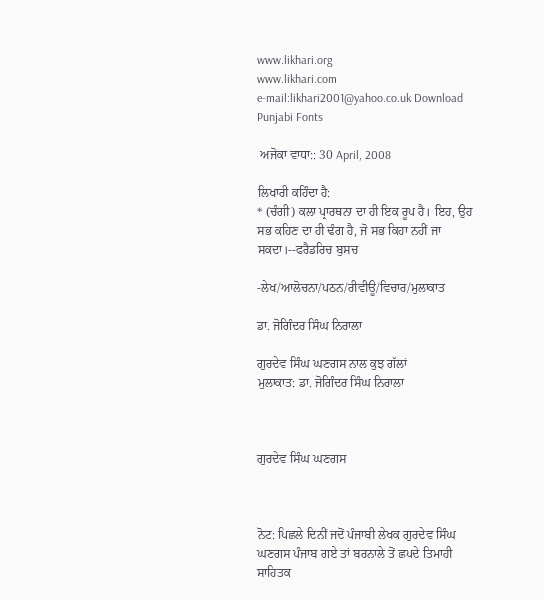www.likhari.org
www.likhari.com
e-mail:likhari2001@yahoo.co.uk Download Punjabi Fonts

 ਅਜੋਕਾ ਵਾਧਾ:: 30 April, 2008

ਲਿਖਾਰੀ ਕਹਿੰਦਾ ਹੈ:
* (ਚੰਗੀ) ਕਲਾ ਪ੍ਰਾਰਥਨਾ ਦਾ ਹੀ ਇਕ ਰੂਪ ਹੈ। ਇਹ, ਉਹ ਸਭ ਕਹਿਣ ਦਾ ਹੀ ਢੰਗ ਹੈ, ਜੋ ਸਭ ਕਿਹਾ ਨਹੀਂ ਜਾ ਸਕਦਾ।--ਫਰੈਡਰਿਚ ਬੁਸਚ

-ਲੇਖ/ਆਲੋਚਨਾ/ਪਠਨ/ਰੀਵੀਊ/ਵਿਚਾਰ/ਮੁਲਾਕਾਤ

ਡਾ. ਜੋਗਿੰਦਰ ਸਿੰਘ ਨਿਰਾਲਾ

ਗੁਰਦੇਵ ਸਿੰਘ ਘਣਗਸ ਨਾਲ ਕੁਝ ਗੱਲਾਂ
ਮੁਲਾਕਾਤ: ਡਾ. ਜੋਗਿੰਦਰ ਸਿੰਘ ਨਿਰਾਲਾ



ਗੁਰਦੇਵ ਸਿੰਘ ਘਣਗਸ



ਨੋਟ: ਪਿਛਲੇ ਦਿਨੀਂ ਜਦੋਂ ਪੰਜਾਬੀ ਲੇਖਕ ਗੁਰਦੇਵ ਸਿੰਘ ਘਣਗਸ ਪੰਜਾਬ ਗਏ ਤਾਂ ਬਰਨਾਲੇ ਤੋਂ ਛਪਦੇ ਤਿਮਾਹੀ ਸਾਹਿਤਕ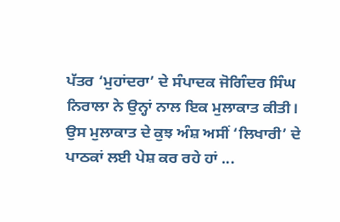ਪੱਤਰ ‘ਮੁਹਾਂਦਰਾ’ ਦੇ ਸੰਪਾਦਕ ਜੋਗਿੰਦਰ ਸਿੰਘ ਨਿਰਾਲਾ ਨੇ ਉਨ੍ਹਾਂ ਨਾਲ ਇਕ ਮੁਲਾਕਾਤ ਕੀਤੀ। ਉਸ ਮੁਲਾਕਾਤ ਦੇ ਕੁਝ ਅੰਸ਼ ਅਸੀਂ ‘ਲਿਖਾਰੀ’ ਦੇ ਪਾਠਕਾਂ ਲਈ ਪੇਸ਼ ਕਰ ਰਹੇ ਹਾਂ ...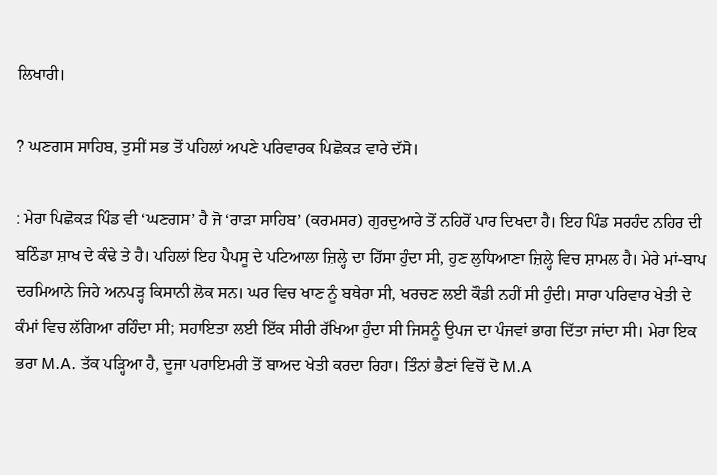ਲਿਖਾਰੀ।

? ਘਣਗਸ ਸਾਹਿਬ, ਤੁਸੀਂ ਸਭ ਤੋਂ ਪਹਿਲਾਂ ਅਪਣੇ ਪਰਿਵਾਰਕ ਪਿਛੋਕੜ ਵਾਰੇ ਦੱਸੋ।

: ਮੇਰਾ ਪਿਛੋਕੜ ਪਿੰਡ ਵੀ ‘ਘਣਗਸ’ ਹੈ ਜੋ ‘ਰਾੜਾ ਸਾਹਿਬ’ (ਕਰਮਸਰ) ਗੁਰਦੁਆਰੇ ਤੋਂ ਨਹਿਰੋਂ ਪਾਰ ਦਿਖਦਾ ਹੈ। ਇਹ ਪਿੰਡ ਸਰਹੰਦ ਨਹਿਰ ਦੀ ਬਠਿੰਡਾ ਸ਼ਾਖ ਦੇ ਕੰਢੇ ਤੇ ਹੈ। ਪਹਿਲਾਂ ਇਹ ਪੈਪਸੂ ਦੇ ਪਟਿਆਲਾ ਜ਼ਿਲ੍ਹੇ ਦਾ ਹਿੱਸਾ ਹੁੰਦਾ ਸੀ, ਹੁਣ ਲੁਧਿਆਣਾ ਜ਼ਿਲ੍ਹੇ ਵਿਚ ਸ਼ਾਮਲ ਹੈ। ਮੇਰੇ ਮਾਂ-ਬਾਪ ਦਰਮਿਆਨੇ ਜਿਹੇ ਅਨਪੜ੍ਹ ਕਿਸਾਨੀ ਲੋਕ ਸਨ। ਘਰ ਵਿਚ ਖਾਣ ਨੂੰ ਬਥੇਰਾ ਸੀ, ਖਰਚਣ ਲਈ ਕੌਡੀ ਨਹੀਂ ਸੀ ਹੁੰਦੀ। ਸਾਰਾ ਪਰਿਵਾਰ ਖੇਤੀ ਦੇ ਕੰਮਾਂ ਵਿਚ ਲੱਗਿਆ ਰਹਿੰਦਾ ਸੀ; ਸਹਾਇਤਾ ਲਈ ਇੱਕ ਸੀਰੀ ਰੱਖਿਆ ਹੁੰਦਾ ਸੀ ਜਿਸਨੂੰ ਉਪਜ ਦਾ ਪੰਜਵਾਂ ਭਾਗ ਦਿੱਤਾ ਜਾਂਦਾ ਸੀ। ਮੇਰਾ ਇਕ ਭਰਾ M.A. ਤੱਕ ਪੜ੍ਹਿਆ ਹੈ, ਦੂਜਾ ਪਰਾਇਮਰੀ ਤੋਂ ਬਾਅਦ ਖੇਤੀ ਕਰਦਾ ਰਿਹਾ। ਤਿੰਨਾਂ ਭੈਣਾਂ ਵਿਚੋਂ ਦੋ M.A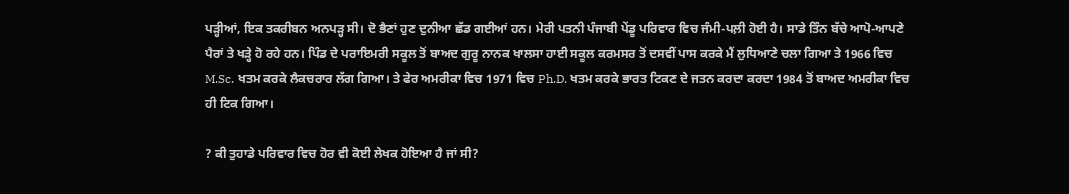ਪੜ੍ਹੀਆਂ, ਇਕ ਤਕਰੀਬਨ ਅਨਪੜ੍ਹ ਸੀ। ਦੋ ਭੈਣਾਂ ਹੁਣ ਦੁਨੀਆ ਛੱਡ ਗਈਆਂ ਹਨ। ਮੇਰੀ ਪਤਨੀ ਪੰਜਾਬੀ ਪੇਂਡੂ ਪਰਿਵਾਰ ਵਿਚ ਜੰਮੀ-ਪਲ਼ੀ ਹੋਈ ਹੈ। ਸਾਡੇ ਤਿੰਨ ਬੱਚੇ ਆਪੋ-ਆਪਣੇ ਪੈਰਾਂ ਤੇ ਖੜ੍ਹੇ ਹੋ ਰਹੇ ਹਨ। ਪਿੰਡ ਦੇ ਪਰਾਇਮਰੀ ਸਕੂਲ ਤੋਂ ਬਾਅਦ ਗੁਰੂ ਨਾਨਕ ਖਾਲਸਾ ਹਾਈ ਸਕੂਲ ਕਰਮਸਰ ਤੋਂ ਦਸਵੀਂ ਪਾਸ ਕਰਕੇ ਮੈਂ ਲੁਧਿਆਣੇ ਚਲਾ ਗਿਆ ਤੇ 1966 ਵਿਚ M.Sc. ਖਤਮ ਕਰਕੇ ਲੈਕਚਰਾਰ ਲੱਗ ਗਿਆ। ਤੇ ਫੇਰ ਅਮਰੀਕਾ ਵਿਚ 1971 ਵਿਚ Ph.D. ਖਤਮ ਕਰਕੇ ਭਾਰਤ ਟਿਕਣ ਦੇ ਜਤਨ ਕਰਦਾ ਕਰਦਾ 1984 ਤੋਂ ਬਾਅਦ ਅਮਰੀਕਾ ਵਿਚ ਹੀ ਟਿਕ ਗਿਆ।

? ਕੀ ਤੁਹਾਡੇ ਪਰਿਵਾਰ ਵਿਚ ਹੋਰ ਵੀ ਕੋਈ ਲੇਖਕ ਹੋਇਆ ਹੈ ਜਾਂ ਸੀ?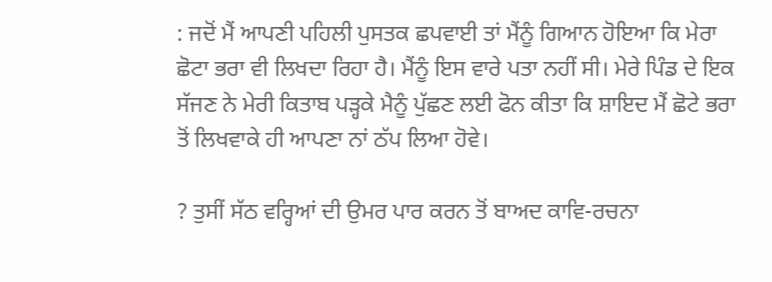: ਜਦੋਂ ਮੈਂ ਆਪਣੀ ਪਹਿਲੀ ਪੁਸਤਕ ਛਪਵਾਈ ਤਾਂ ਮੈਂਨੂੰ ਗਿਆਨ ਹੋਇਆ ਕਿ ਮੇਰਾ ਛੋਟਾ ਭਰਾ ਵੀ ਲਿਖਦਾ ਰਿਹਾ ਹੈ। ਮੈਂਨੂੰ ਇਸ ਵਾਰੇ ਪਤਾ ਨਹੀਂ ਸੀ। ਮੇਰੇ ਪਿੰਡ ਦੇ ਇਕ ਸੱਜਣ ਨੇ ਮੇਰੀ ਕਿਤਾਬ ਪੜ੍ਹਕੇ ਮੈਨੂੰ ਪੁੱਛਣ ਲਈ ਫੋਨ ਕੀਤਾ ਕਿ ਸ਼ਾਇਦ ਮੈਂ ਛੋਟੇ ਭਰਾ ਤੋਂ ਲਿਖਵਾਕੇ ਹੀ ਆਪਣਾ ਨਾਂ ਠੱਪ ਲਿਆ ਹੋਵੇ।

? ਤੁਸੀਂ ਸੱਠ ਵਰ੍ਹਿਆਂ ਦੀ ਉਮਰ ਪਾਰ ਕਰਨ ਤੋਂ ਬਾਅਦ ਕਾਵਿ-ਰਚਨਾ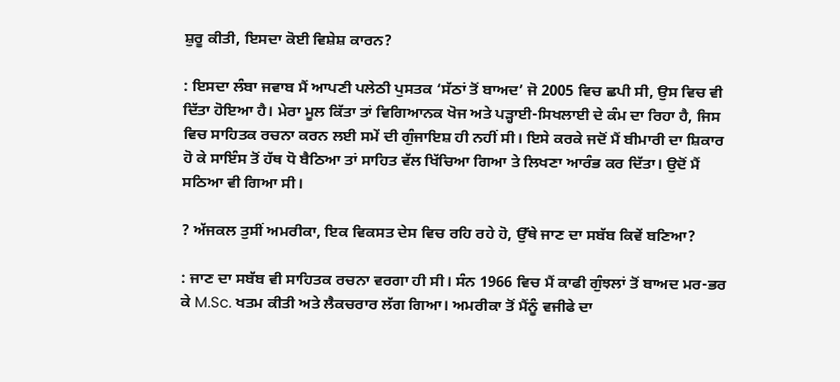ਸ਼ੁਰੂ ਕੀਤੀ, ਇਸਦਾ ਕੋਈ ਵਿਸ਼ੇਸ਼ ਕਾਰਨ?

: ਇਸਦਾ ਲੰਬਾ ਜਵਾਬ ਮੈਂ ਆਪਣੀ ਪਲੇਠੀ ਪੁਸਤਕ ‘ਸੱਠਾਂ ਤੋਂ ਬਾਅਦ’ ਜੋ 2005 ਵਿਚ ਛਪੀ ਸੀ, ਉਸ ਵਿਚ ਵੀ ਦਿੱਤਾ ਹੋਇਆ ਹੈ। ਮੇਰਾ ਮੂਲ ਕਿੱਤਾ ਤਾਂ ਵਿਗਿਆਨਕ ਖੋਜ ਅਤੇ ਪੜ੍ਹਾਈ-ਸਿਖਲਾਈ ਦੇ ਕੰਮ ਦਾ ਰਿਹਾ ਹੈ, ਜਿਸ ਵਿਚ ਸਾਹਿਤਕ ਰਚਨਾ ਕਰਨ ਲਈ ਸਮੇਂ ਦੀ ਗੁੰਜਾਇਸ਼ ਹੀ ਨਹੀਂ ਸੀ। ਇਸੇ ਕਰਕੇ ਜਦੋਂ ਮੈਂ ਬੀਮਾਰੀ ਦਾ ਸ਼ਿਕਾਰ ਹੋ ਕੇ ਸਾਇੰਸ ਤੋਂ ਹੱਥ ਧੋ ਬੈਠਿਆ ਤਾਂ ਸਾਹਿਤ ਵੱਲ ਖਿੱਚਿਆ ਗਿਆ ਤੇ ਲਿਖਣਾ ਆਰੰਭ ਕਰ ਦਿੱਤਾ। ਉਦੋਂ ਮੈਂ ਸਠਿਆ ਵੀ ਗਿਆ ਸੀ।

? ਅੱਜਕਲ ਤੁਸੀਂ ਅਮਰੀਕਾ, ਇਕ ਵਿਕਸਤ ਦੇਸ ਵਿਚ ਰਹਿ ਰਹੇ ਹੋ, ਉੱਥੇ ਜਾਣ ਦਾ ਸਬੱਬ ਕਿਵੇਂ ਬਣਿਆ?

: ਜਾਣ ਦਾ ਸਬੱਬ ਵੀ ਸਾਹਿਤਕ ਰਚਨਾ ਵਰਗਾ ਹੀ ਸੀ। ਸੰਨ 1966 ਵਿਚ ਮੈਂ ਕਾਫੀ ਗੁੰਝਲਾਂ ਤੋਂ ਬਾਅਦ ਮਰ-ਭਰ ਕੇ M.Sc. ਖਤਮ ਕੀਤੀ ਅਤੇ ਲੈਕਚਰਾਰ ਲੱਗ ਗਿਆ। ਅਮਰੀਕਾ ਤੋਂ ਮੈਂਨੂੰ ਵਜੀਫੇ ਦਾ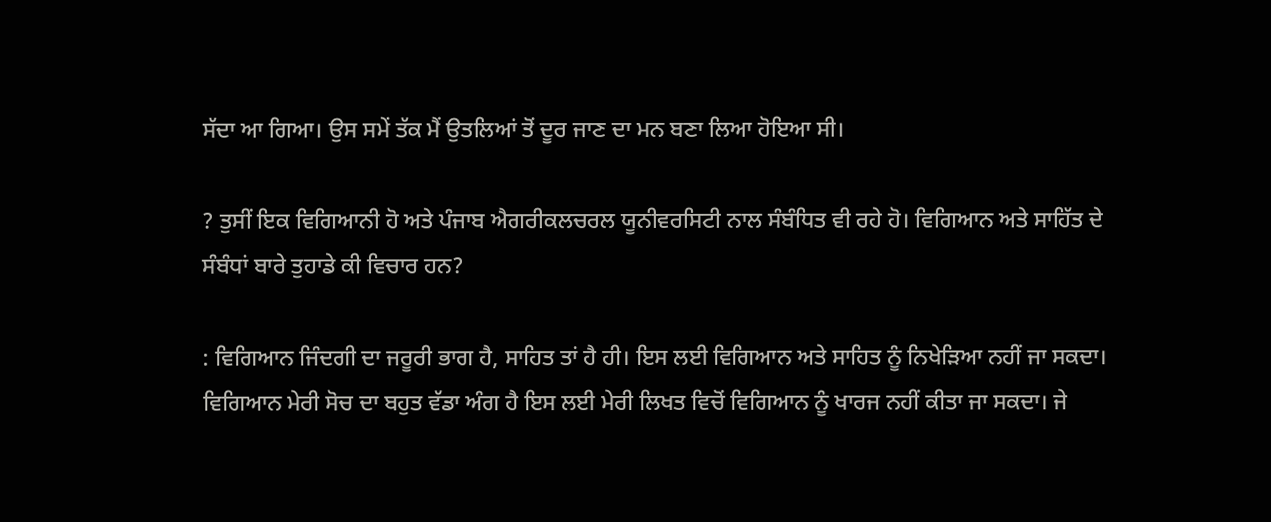ਸੱਦਾ ਆ ਗਿਆ। ਉਸ ਸਮੇਂ ਤੱਕ ਮੈਂ ਉਤਲਿਆਂ ਤੋਂ ਦੂਰ ਜਾਣ ਦਾ ਮਨ ਬਣਾ ਲਿਆ ਹੋਇਆ ਸੀ।

? ਤੁਸੀਂ ਇਕ ਵਿਗਿਆਨੀ ਹੋ ਅਤੇ ਪੰਜਾਬ ਐਗਰੀਕਲਚਰਲ ਯੂਨੀਵਰਸਿਟੀ ਨਾਲ ਸੰਬੰਧਿਤ ਵੀ ਰਹੇ ਹੋ। ਵਿਗਿਆਨ ਅਤੇ ਸਾਹਿੱਤ ਦੇ ਸੰਬੰਧਾਂ ਬਾਰੇ ਤੁਹਾਡੇ ਕੀ ਵਿਚਾਰ ਹਨ?

: ਵਿਗਿਆਨ ਜਿੰਦਗੀ ਦਾ ਜਰੂਰੀ ਭਾਗ ਹੈ, ਸਾਹਿਤ ਤਾਂ ਹੈ ਹੀ। ਇਸ ਲਈ ਵਿਗਿਆਨ ਅਤੇ ਸਾਹਿਤ ਨੂੰ ਨਿਖੇੜਿਆ ਨਹੀਂ ਜਾ ਸਕਦਾ। ਵਿਗਿਆਨ ਮੇਰੀ ਸੋਚ ਦਾ ਬਹੁਤ ਵੱਡਾ ਅੰਗ ਹੈ ਇਸ ਲਈ ਮੇਰੀ ਲਿਖਤ ਵਿਚੋਂ ਵਿਗਿਆਨ ਨੂੰ ਖਾਰਜ ਨਹੀਂ ਕੀਤਾ ਜਾ ਸਕਦਾ। ਜੇ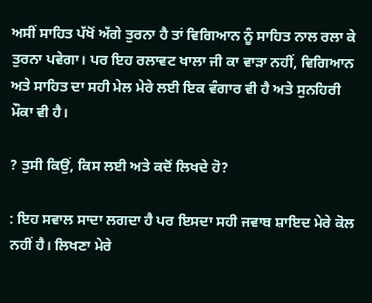ਅਸੀਂ ਸਾਹਿਤ ਪੱਖੋਂ ਅੱਗੇ ਤੁਰਨਾ ਹੈ ਤਾਂ ਵਿਗਿਆਨ ਨੂੰ ਸਾਹਿਤ ਨਾਲ ਰਲਾ ਕੇ ਤੁਰਨਾ ਪਵੇਗਾ। ਪਰ ਇਹ ਰਲਾਵਟ ਖਾਲਾ ਜੀ ਕਾ ਵਾੜਾ ਨਹੀਂ, ਵਿਗਿਆਨ ਅਤੇ ਸਾਹਿਤ ਦਾ ਸਹੀ ਮੇਲ ਮੇਰੇ ਲਈ ਇਕ ਵੰਗਾਰ ਵੀ ਹੈ ਅਤੇ ਸੁਨਹਿਰੀ ਮੌਕਾ ਵੀ ਹੈ।

? ਤੁਸੀ ਕਿਉਂ, ਕਿਸ ਲਈ ਅਤੇ ਕਦੋਂ ਲਿਖਦੇ ਹੋ?

: ਇਹ ਸਵਾਲ ਸਾਦਾ ਲਗਦਾ ਹੈ ਪਰ ਇਸਦਾ ਸਹੀ ਜਵਾਬ ਸ਼ਾਇਦ ਮੇਰੇ ਕੋਲ ਨਹੀਂ ਹੈ। ਲਿਖਣਾ ਮੇਰੇ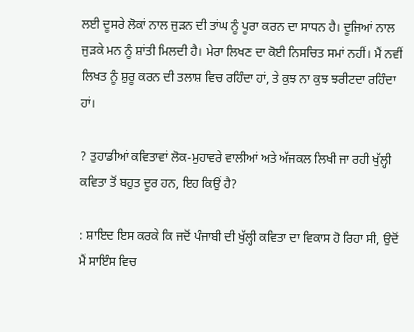ਲਈ ਦੂਸਰੇ ਲੋਕਾਂ ਨਾਲ ਜੁੜਨ ਦੀ ਤਾਂਘ ਨੂੰ ਪੂਰਾ ਕਰਨ ਦਾ ਸਾਧਨ ਹੈ। ਦੂਜਿਆਂ ਨਾਲ ਜੁੜਕੇ ਮਨ ਨੂੰ ਸ਼ਾਂਤੀ ਮਿਲਦੀ ਹੈ। ਮੇਰਾ ਲਿਖਣ ਦਾ ਕੋਈ ਨਿਸਚਿਤ ਸਮਾਂ ਨਹੀਂ। ਮੈਂ ਨਵੀਂ ਲਿਖਤ ਨੂੰ ਸ਼ੁਰੂ ਕਰਨ ਦੀ ਤਲਾਸ਼ ਵਿਚ ਰਹਿੰਦਾ ਹਾਂ, ਤੇ ਕੁਝ ਨਾ ਕੁਝ ਝਰੀਟਦਾ ਰਹਿੰਦਾ ਹਾਂ।

? ਤੁਹਾਡੀਆਂ ਕਵਿਤਾਵਾਂ ਲੋਕ-ਮੁਹਾਵਰੇ ਵਾਲੀਆਂ ਅਤੇ ਅੱਜਕਲ ਲਿਖੀ ਜਾ ਰਹੀ ਖੁੱਲ੍ਹੀ ਕਵਿਤਾ ਤੋਂ ਬਹੁਤ ਦੂਰ ਹਨ, ਇਹ ਕਿਉਂ ਹੈ?

: ਸ਼ਾਇਦ ਇਸ ਕਰਕੇ ਕਿ ਜਦੋਂ ਪੰਜਾਬੀ ਦੀ ਖੁੱਲ੍ਹੀ ਕਵਿਤਾ ਦਾ ਵਿਕਾਸ ਹੋ ਰਿਹਾ ਸੀ, ਉਦੋਂ ਮੈਂ ਸਾਇੰਸ ਵਿਚ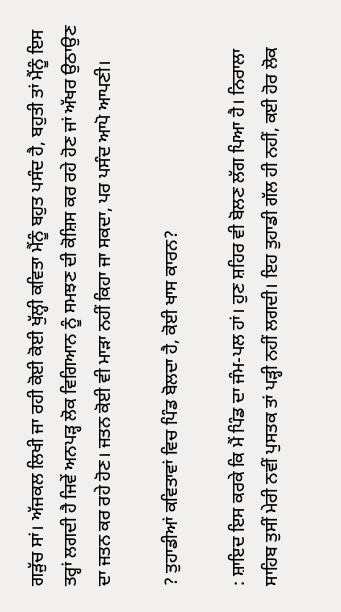ਗੜੁੱਚ ਸਾਂ। ਅੱਜਕਲ ਲਿਖੀ ਜਾ ਰਹੀ ਕੋਈ ਕੋਈ ਖੁੱਲ੍ਹੀ ਕਵਿਤਾ ਮੈਂਨੂੰ ਬਹੁਤ ਪਸੰਦ ਹੈ, ਬਹੁਤੀ ਤਾਂ ਮੈਂਨੂੰ ਇਸ ਤਰ੍ਹਾਂ ਲਗਦੀ ਹੈ ਜਿਵੇਂ ਅਨਪੜ੍ਹ ਲੋਕ ਵਿਗਿਆਨ ਨੂੰ ਸਮਝਣ ਦੀ ਕੋਸ਼ਿਸ ਕਰ ਰਹੇ ਹੋਣ ਜਾਂ ਅੱਖਰ ਉਠਾਉਣ ਦਾ ਜਤਨ ਕਰ ਰਹੇ ਹੋਣ। ਜਤਨ ਕੋਈ ਵੀ ਮਾੜਾ ਨਹੀਂ ਕਿਹਾ ਜਾ ਸਕਦਾ, ਪਰ ਪਸੰਦ ਆਪੋ ਆਪਣੀ।

? ਤੁਹਾਡੀਆਂ ਕਵਿਤਾਵਾਂ ਵਿਚ ਪਿੰਡ ਬੋਲਦਾ ਹੈ, ਕੋਈ ਖਾਸ ਕਾਰਨ?

: ਸ਼ਾਇਦ ਇਸ ਕਰਕੇ ਕਿ ਮੈਂ ਪਿੰਡ ਦਾ ਜੰਮ-ਪਲ ਹਾਂ। ਹੁਣ ਸ਼ਹਿਰ ਵੀ ਬੋਲਣ ਲੱਗ ਪਿਆ ਹੈ। ਨਿਰਾਲਾ ਸਾਹਿਬ ਤੁਸੀਂ ਮੇਰੀ ਨਵੀਂ ਪੁਸਤਕ ਤਾਂ ਪੜ੍ਹੀ ਨਹੀਂ ਲਗਦੀ। ਇਹ ਤੁਹਾਡੀ ਗੱਲ ਹੀ ਨਹੀਂ, ਕਈ ਹੋਰ ਲੋਕ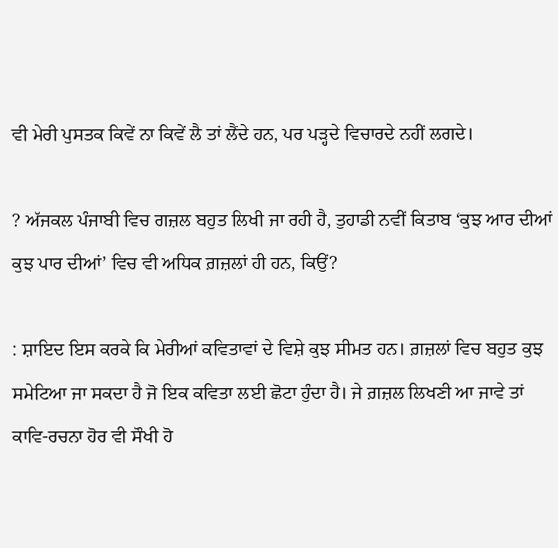ਵੀ ਮੇਰੀ ਪੁਸਤਕ ਕਿਵੇਂ ਨਾ ਕਿਵੇਂ ਲੈ ਤਾਂ ਲੈਂਦੇ ਹਨ, ਪਰ ਪੜ੍ਹਦੇ ਵਿਚਾਰਦੇ ਨਹੀਂ ਲਗਦੇ।

? ਅੱਜਕਲ ਪੰਜਾਬੀ ਵਿਚ ਗਜ਼ਲ ਬਹੁਤ ਲਿਖੀ ਜਾ ਰਹੀ ਹੈ, ਤੁਹਾਡੀ ਨਵੀਂ ਕਿਤਾਬ ‘ਕੁਝ ਆਰ ਦੀਆਂ ਕੁਝ ਪਾਰ ਦੀਆਂ’ ਵਿਚ ਵੀ ਅਧਿਕ ਗ਼ਜ਼ਲਾਂ ਹੀ ਹਨ, ਕਿਉਂ?

: ਸ਼ਾਇਦ ਇਸ ਕਰਕੇ ਕਿ ਮੇਰੀਆਂ ਕਵਿਤਾਵਾਂ ਦੇ ਵਿਸ਼ੇ ਕੁਝ ਸੀਮਤ ਹਨ। ਗ਼ਜ਼ਲਾਂ ਵਿਚ ਬਹੁਤ ਕੁਝ ਸਮੇਟਿਆ ਜਾ ਸਕਦਾ ਹੈ ਜੋ ਇਕ ਕਵਿਤਾ ਲਈ ਛੋਟਾ ਹੁੰਦਾ ਹੈ। ਜੇ ਗ਼ਜ਼ਲ ਲਿਖਣੀ ਆ ਜਾਵੇ ਤਾਂ ਕਾਵਿ-ਰਚਨਾ ਹੋਰ ਵੀ ਸੌਖੀ ਹੋ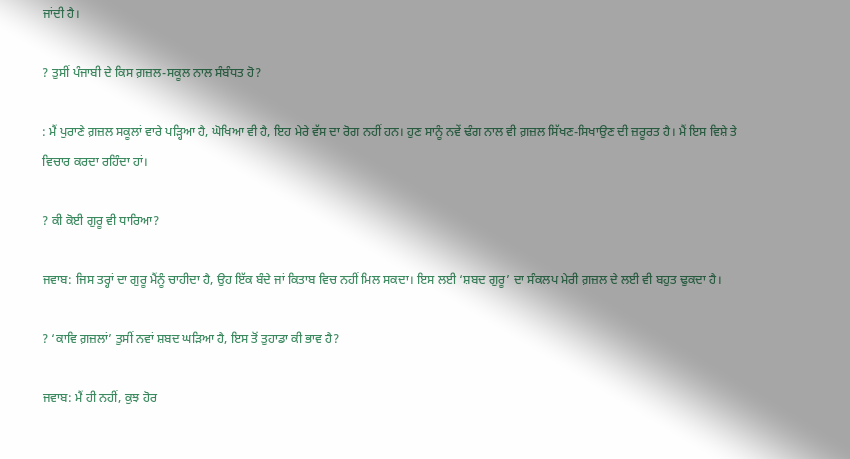ਜਾਂਦੀ ਹੈ।

? ਤੁਸੀਂ ਪੰਜਾਬੀ ਦੇ ਕਿਸ ਗ਼ਜ਼ਲ-ਸਕੂਲ ਨਾਲ ਸੰਬੰਧਤ ਹੋ?

: ਮੈਂ ਪੁਰਾਣੇ ਗ਼ਜ਼ਲ ਸਕੂਲਾਂ ਵਾਰੇ ਪੜ੍ਹਿਆ ਹੈ, ਘੋਖਿਆ ਵੀ ਹੈ, ਇਹ ਮੇਰੇ ਵੱਸ ਦਾ ਰੋਗ ਨਹੀਂ ਹਨ। ਹੁਣ ਸਾਨੂੰ ਨਵੇਂ ਢੰਗ ਨਾਲ ਵੀ ਗ਼ਜ਼ਲ ਸਿੱਖਣ-ਸਿਖਾਉਣ ਦੀ ਜ਼ਰੂਰਤ ਹੈ। ਮੈਂ ਇਸ ਵਿਸ਼ੇ ਤੇ ਵਿਚਾਰ ਕਰਦਾ ਰਹਿੰਦਾ ਹਾਂ।

? ਕੀ ਕੋਈ ਗੁਰੂ ਵੀ ਧਾਰਿਆ?

ਜਵਾਬ: ਜਿਸ ਤਰ੍ਹਾਂ ਦਾ ਗੁਰੂ ਮੈਂਨੂੰ ਚਾਹੀਦਾ ਹੈ, ਉਹ ਇੱਕ ਬੰਦੇ ਜਾਂ ਕਿਤਾਬ ਵਿਚ ਨਹੀਂ ਮਿਲ ਸਕਦਾ। ਇਸ ਲਈ ‘ਸ਼ਬਦ ਗੁਰੂ’ ਦਾ ਸੰਕਲਪ ਮੇਰੀ ਗ਼ਜ਼ਲ ਦੇ ਲਈ ਵੀ ਬਹੁਤ ਢੁਕਦਾ ਹੈ।

? ‘ਕਾਵਿ ਗ਼ਜ਼ਲਾਂ’ ਤੁਸੀਂ ਨਵਾਂ ਸ਼ਬਦ ਘੜਿਆ ਹੈ, ਇਸ ਤੋਂ ਤੁਹਾਡਾ ਕੀ ਭਾਵ ਹੈ?

ਜਵਾਬ: ਮੈਂ ਹੀ ਨਹੀਂ, ਕੁਝ ਹੋਰ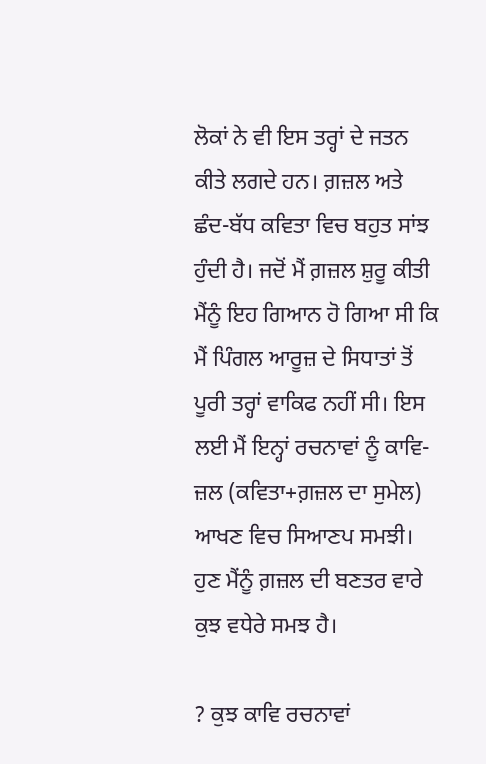ਲੋਕਾਂ ਨੇ ਵੀ ਇਸ ਤਰ੍ਹਾਂ ਦੇ ਜਤਨ ਕੀਤੇ ਲਗਦੇ ਹਨ। ਗ਼ਜ਼ਲ ਅਤੇ ਛੰਦ-ਬੱਧ ਕਵਿਤਾ ਵਿਚ ਬਹੁਤ ਸਾਂਝ ਹੁੰਦੀ ਹੈ। ਜਦੋਂ ਮੈਂ ਗ਼ਜ਼ਲ ਸ਼ੁਰੂ ਕੀਤੀ ਮੈਂਨੂੰ ਇਹ ਗਿਆਨ ਹੋ ਗਿਆ ਸੀ ਕਿ ਮੈਂ ਪਿੰਗਲ ਆਰੂਜ਼ ਦੇ ਸਿਧਾਤਾਂ ਤੋਂ ਪੂਰੀ ਤਰ੍ਹਾਂ ਵਾਕਿਫ ਨਹੀਂ ਸੀ। ਇਸ ਲਈ ਮੈਂ ਇਨ੍ਹਾਂ ਰਚਨਾਵਾਂ ਨੂੰ ਕਾਵਿ-ਜ਼ਲ (ਕਵਿਤਾ+ਗ਼ਜ਼ਲ ਦਾ ਸੁਮੇਲ) ਆਖਣ ਵਿਚ ਸਿਆਣਪ ਸਮਝੀ। ਹੁਣ ਮੈਂਨੂੰ ਗ਼ਜ਼ਲ ਦੀ ਬਣਤਰ ਵਾਰੇ ਕੁਝ ਵਧੇਰੇ ਸਮਝ ਹੈ।

? ਕੁਝ ਕਾਵਿ ਰਚਨਾਵਾਂ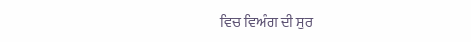ਵਿਚ ਵਿਅੰਗ ਦੀ ਸੁਰ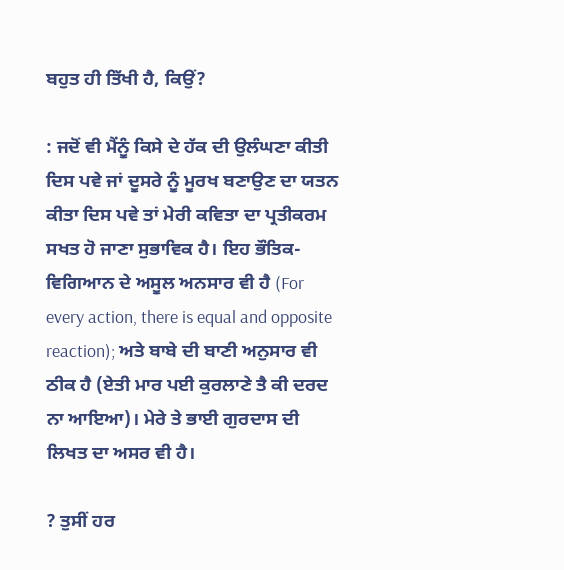ਬਹੁਤ ਹੀ ਤਿੱਖੀ ਹੈ, ਕਿਉਂ?

: ਜਦੋਂ ਵੀ ਮੈਂਨੂੰ ਕਿਸੇ ਦੇ ਹੱਕ ਦੀ ਉਲੰਘਣਾ ਕੀਤੀ ਦਿਸ ਪਵੇ ਜਾਂ ਦੂਸਰੇ ਨੂੰ ਮੂਰਖ ਬਣਾਉਣ ਦਾ ਯਤਨ ਕੀਤਾ ਦਿਸ ਪਵੇ ਤਾਂ ਮੇਰੀ ਕਵਿਤਾ ਦਾ ਪ੍ਰਤੀਕਰਮ ਸਖਤ ਹੋ ਜਾਣਾ ਸੁਭਾਵਿਕ ਹੈ। ਇਹ ਭੌਤਿਕ-ਵਿਗਿਆਨ ਦੇ ਅਸੂਲ ਅਨਸਾਰ ਵੀ ਹੈ (For every action, there is equal and opposite reaction); ਅਤੇ ਬਾਬੇ ਦੀ ਬਾਣੀ ਅਨੁਸਾਰ ਵੀ ਠੀਕ ਹੈ (ਏਤੀ ਮਾਰ ਪਈ ਕੁਰਲਾਣੇ ਤੈ ਕੀ ਦਰਦ ਨਾ ਆਇਆ)। ਮੇਰੇ ਤੇ ਭਾਈ ਗੁਰਦਾਸ ਦੀ ਲਿਖਤ ਦਾ ਅਸਰ ਵੀ ਹੈ।

? ਤੁਸੀਂ ਹਰ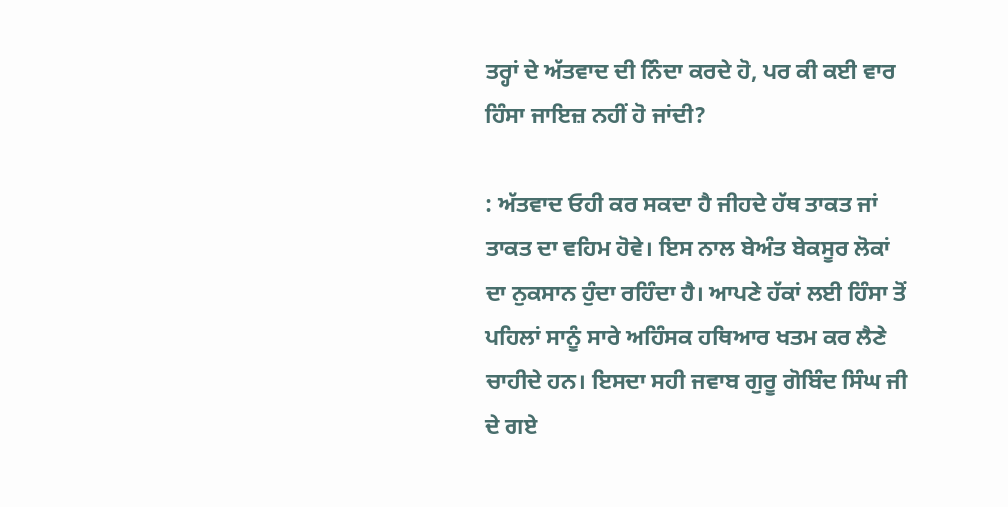ਤਰ੍ਹਾਂ ਦੇ ਅੱਤਵਾਦ ਦੀ ਨਿੰਦਾ ਕਰਦੇ ਹੋ, ਪਰ ਕੀ ਕਈ ਵਾਰ ਹਿੰਸਾ ਜਾਇਜ਼ ਨਹੀਂ ਹੋ ਜਾਂਦੀ?

: ਅੱਤਵਾਦ ਓਹੀ ਕਰ ਸਕਦਾ ਹੈ ਜੀਹਦੇ ਹੱਥ ਤਾਕਤ ਜਾਂ ਤਾਕਤ ਦਾ ਵਹਿਮ ਹੋਵੇ। ਇਸ ਨਾਲ ਬੇਅੰਤ ਬੇਕਸੂਰ ਲੋਕਾਂ ਦਾ ਨੁਕਸਾਨ ਹੁੰਦਾ ਰਹਿੰਦਾ ਹੈ। ਆਪਣੇ ਹੱਕਾਂ ਲਈ ਹਿੰਸਾ ਤੋਂ ਪਹਿਲਾਂ ਸਾਨੂੰ ਸਾਰੇ ਅਹਿੰਸਕ ਹਥਿਆਰ ਖਤਮ ਕਰ ਲੈਣੇ ਚਾਹੀਦੇ ਹਨ। ਇਸਦਾ ਸਹੀ ਜਵਾਬ ਗੁਰੂ ਗੋਬਿੰਦ ਸਿੰਘ ਜੀ ਦੇ ਗਏ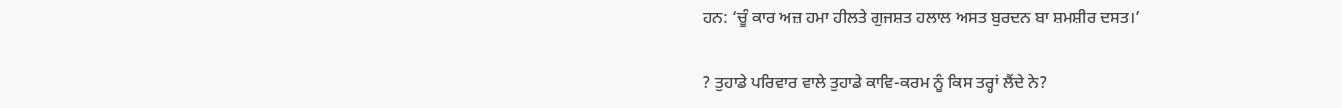ਹਨ: ‘ਚੂੰ ਕਾਰ ਅਜ਼ ਹਮਾ ਹੀਲਤੇ ਗੁਜਸ਼ਤ ਹਲਾਲ ਅਸਤ ਬੁਰਦਨ ਬਾ ਸ਼ਮਸ਼ੀਰ ਦਸਤ।’

? ਤੁਹਾਡੇ ਪਰਿਵਾਰ ਵਾਲੇ ਤੁਹਾਡੇ ਕਾਵਿ-ਕਰਮ ਨੂੰ ਕਿਸ ਤਰ੍ਹਾਂ ਲੈਂਦੇ ਨੇ?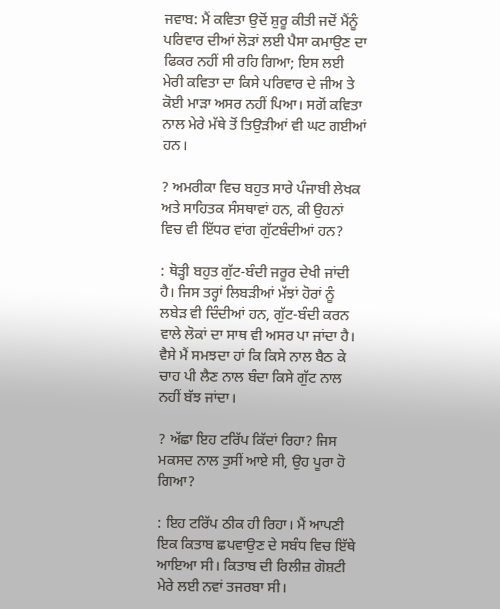ਜਵਾਬ: ਮੈਂ ਕਵਿਤਾ ਉਦੋਂ ਸ਼ੁਰੂ ਕੀਤੀ ਜਦੋਂ ਮੈਂਨੂੰ ਪਰਿਵਾਰ ਦੀਆਂ ਲੋੜਾਂ ਲਈ ਪੈਸਾ ਕਮਾਉਣ ਦਾ ਫਿਕਰ ਨਹੀਂ ਸੀ ਰਹਿ ਗਿਆ; ਇਸ ਲਈ ਮੇਰੀ ਕਵਿਤਾ ਦਾ ਕਿਸੇ ਪਰਿਵਾਰ ਦੇ ਜੀਅ ਤੇ ਕੋਈ ਮਾੜਾ ਅਸਰ ਨਹੀਂ ਪਿਆ। ਸਗੋਂ ਕਵਿਤਾ ਨਾਲ ਮੇਰੇ ਮੱਥੇ ਤੋਂ ਤਿਉੜੀਆਂ ਵੀ ਘਟ ਗਈਆਂ ਹਨ।

? ਅਮਰੀਕਾ ਵਿਚ ਬਹੁਤ ਸਾਰੇ ਪੰਜਾਬੀ ਲੇਖਕ ਅਤੇ ਸਾਹਿਤਕ ਸੰਸਥਾਵਾਂ ਹਨ, ਕੀ ਉਹਨਾਂ ਵਿਚ ਵੀ ਇੱਧਰ ਵਾਂਗ ਗੁੱਟਬੰਦੀਆਂ ਹਨ?

: ਥੋੜ੍ਹੀ ਬਹੁਤ ਗੁੱਟ-ਬੰਦੀ ਜਰੂਰ ਦੇਖੀ ਜਾਂਦੀ ਹੈ। ਜਿਸ ਤਰ੍ਹਾਂ ਲਿਬੜੀਆਂ ਮੱਝਾਂ ਹੋਰਾਂ ਨੂੰ ਲਬੇੜ ਵੀ ਦਿੰਦੀਆਂ ਹਨ, ਗੁੱਟ-ਬੰਦੀ ਕਰਨ ਵਾਲੇ ਲੋਕਾਂ ਦਾ ਸਾਥ ਵੀ ਅਸਰ ਪਾ ਜਾਂਦਾ ਹੈ। ਵੈਸੇ ਮੈਂ ਸਮਝਦਾ ਹਾਂ ਕਿ ਕਿਸੇ ਨਾਲ ਬੈਠ ਕੇ ਚਾਹ ਪੀ ਲੈਣ ਨਾਲ ਬੰਦਾ ਕਿਸੇ ਗੁੱਟ ਨਾਲ ਨਹੀਂ ਬੱਝ ਜਾਂਦਾ।

? ਅੱਛਾ ਇਹ ਟਰਿੱਪ ਕਿੱਦਾਂ ਰਿਹਾ? ਜਿਸ ਮਕਸਦ ਨਾਲ ਤੁਸੀਂ ਆਏ ਸੀ, ਉਹ ਪੂਰਾ ਹੋ ਗਿਆ?

: ਇਹ ਟਰਿੱਪ ਠੀਕ ਹੀ ਰਿਹਾ। ਮੈਂ ਆਪਣੀ ਇਕ ਕਿਤਾਬ ਛਪਵਾਉਣ ਦੇ ਸਬੰਧ ਵਿਚ ਇੱਥੇ ਆਇਆ ਸੀ। ਕਿਤਾਬ ਦੀ ਰਿਲੀਜ਼ ਗੋਸ਼ਟੀ ਮੇਰੇ ਲਈ ਨਵਾਂ ਤਜਰਬਾ ਸੀ।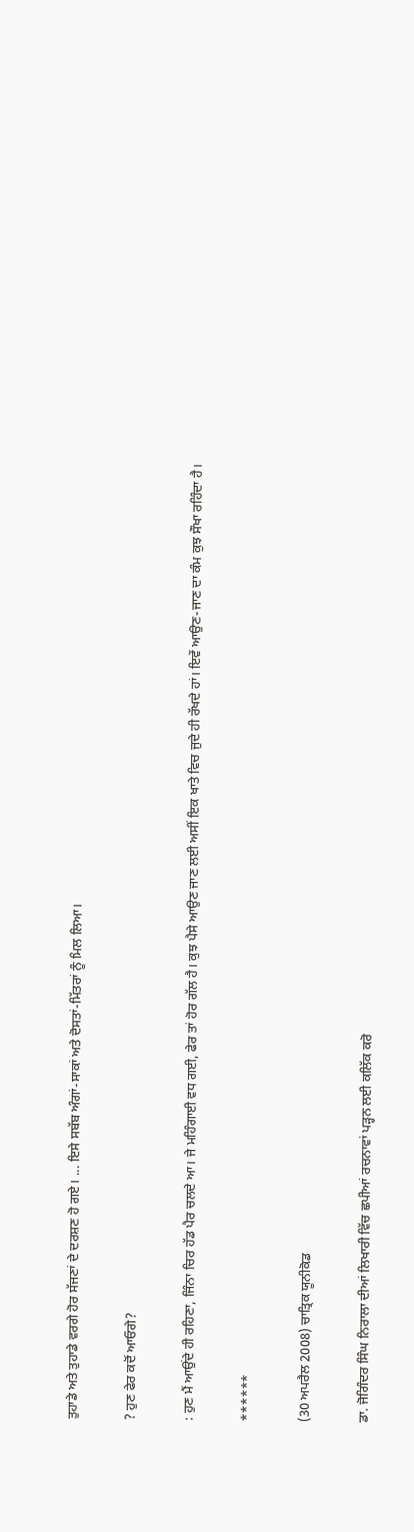ਤੁਹਾਡੇ ਅਤੇ ਤੁਹਾਡੇ ਵਰਗੇ ਹੋਰ ਸੱਜਣਾਂ ਦੇ ਦਰਸ਼ਣ ਹੋ ਗਏ। ... ਇਸੇ ਸਬੱਬ ਅੰਗਾਂ-ਸਾਕਾਂ ਅਤੇ ਦੋਸਤਾਂ-ਮਿੱਤਰਾਂ ਨੂੰ ਮਿਲ ਲਿਆ।

? ਹੁਣ ਫੇਰ ਕਦੋਂ ਆਓਗੇ?

: ਹੁਣ ਮੈਂ ਆਉਂਦੇ ਹੀ ਰਹਿਣਾ, ਜਿੰਨਾ ਚਿਰ ਹੱਡ ਪੈਰ ਚਲਦੇ ਆ। ਜੇ ਮਹਿੰਗਾਈ ਵਧ ਗਈ, ਫੇਰ ਤਾਂ ਹੋਰ ਗੱਲ ਹੈ। ਕੁਝ ਪੈਸੇ ਆਉਣ ਜਾਣ ਲਈ ਅਸੀਂ ਇਕ ਖਾਤੇ ਵਿਚ ਜੁਦੇ ਹੀ ਰੱਖਦੇ ਹਾਂ। ਇਵੇਂ ਆਉਣ-ਜਾਣ ਦਾ ਕੰਮ ਕੁਝ ਸੌਖਾ ਰਹਿੰਦਾ ਹੈ।

******

(30 ਅਪਰੈਲ 2008) ਚਾਤ੍ਰਿਕ ਯੂਨੀਕੋਡ

ਡਾ. ਜੋਗਿੰਦਰ ਸਿੰਘ ਨਿਰਾਲਾ ਦੀਆਂ ਲਿਖਾਰੀ ਵਿੱਚ ਛਪੀਆਂ ਰਚਨਾਵਾਂ ਪੜ੍ਹਨ ਲਈ ਕਲਿੱਕ ਕਰੋ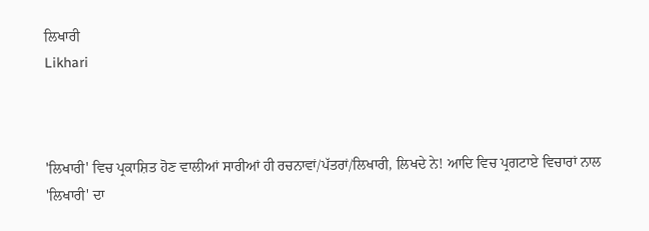ਲਿਖਾਰੀ
Likhari



'ਲਿਖਾਰੀ' ਵਿਚ ਪ੍ਰਕਾਸ਼ਿਤ ਹੋਣ ਵਾਲੀਆਂ ਸਾਰੀਆਂ ਹੀ ਰਚਨਾਵਾਂ/ਪੱਤਰਾਂ/ਲਿਖਾਰੀ, ਲਿਖਦੇ ਨੇ! ਆਦਿ ਵਿਚ ਪ੍ਰਗਟਾਏ ਵਿਚਾਰਾਂ ਨਾਲ 'ਲਿਖਾਰੀ' ਦਾ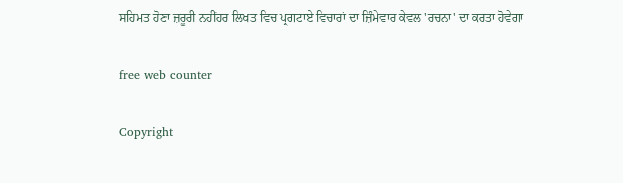ਸਹਿਮਤ ਹੋਣਾ ਜ਼ਰੂਰੀ ਨਹੀਂਹਰ ਲਿਖਤ ਵਿਚ ਪ੍ਰਗਟਾਏ ਵਿਚਾਰਾਂ ਦਾ ਜ਼ਿੰਮੇਵਾਰ ਕੇਵਲ 'ਰਚਨਾ' ਦਾ ਕਰਤਾ ਹੋਵੇਗਾ

free web counter

Copyright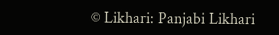© Likhari: Panjabi Likhari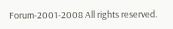Forum-2001-2008 All rights reserved.